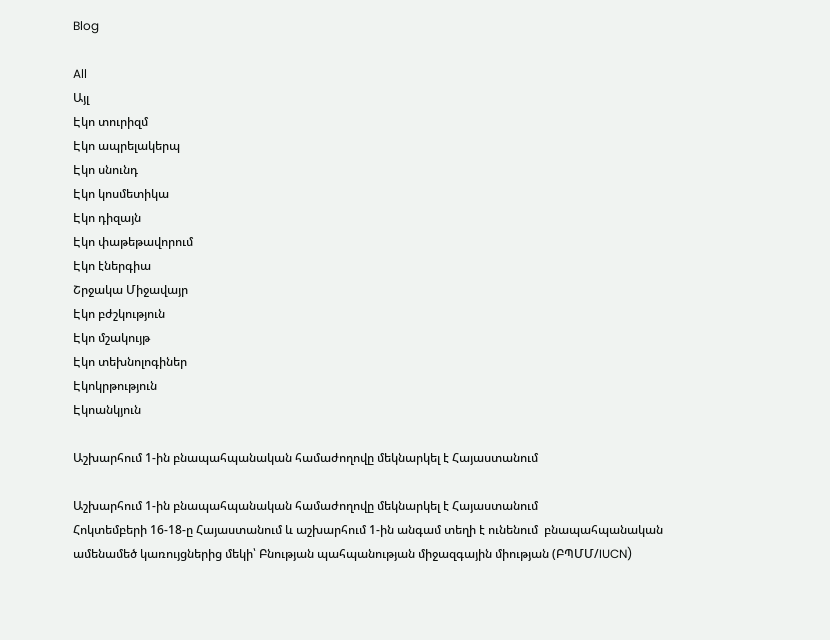Blog

All
Այլ
Էկո տուրիզմ
Էկո ապրելակերպ
Էկո սնունդ
Էկո կոսմետիկա
Էկո դիզայն
Էկո փաթեթավորում
Էկո էներգիա
Շրջակա Միջավայր
Էկո բժշկություն
Էկո մշակույթ
Էկո տեխնոլոգիներ
Էկոկրթություն
Էկոանկյուն

Աշխարհում 1-ին բնապահպանական համաժողովը մեկնարկել է Հայաստանում

Աշխարհում 1-ին բնապահպանական համաժողովը մեկնարկել է Հայաստանում
Հոկտեմբերի 16-18-ը Հայաստանում և աշխարհում 1-ին անգամ տեղի է ունենում  բնապահպանական ամենամեծ կառույցներից մեկի՝ Բնության պահպանության միջազգային միության (ԲՊՄՄ/IUCN)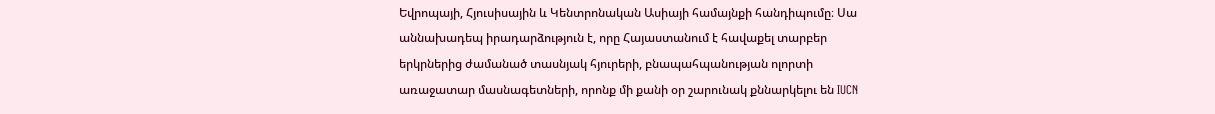Եվրոպայի, Հյուսիսային և Կենտրոնական Ասիայի համայնքի հանդիպումը։ Սա աննախադեպ իրադարձություն է, որը Հայաստանում է հավաքել տարբեր երկրներից ժամանած տասնյակ հյուրերի, բնապահպանության ոլորտի առաջատար մասնագետների, որոնք մի քանի օր շարունակ քննարկելու են IUCN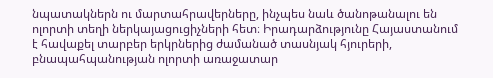նպատակներն ու մարտահրավերները, ինչպես նաև ծանոթանալու են ոլորտի տեղի ներկայացուցիչների հետ։ Իրադարձությունը Հայաստանում է հավաքել տարբեր երկրներից ժամանած տասնյակ հյուրերի, բնապահպանության ոլորտի առաջատար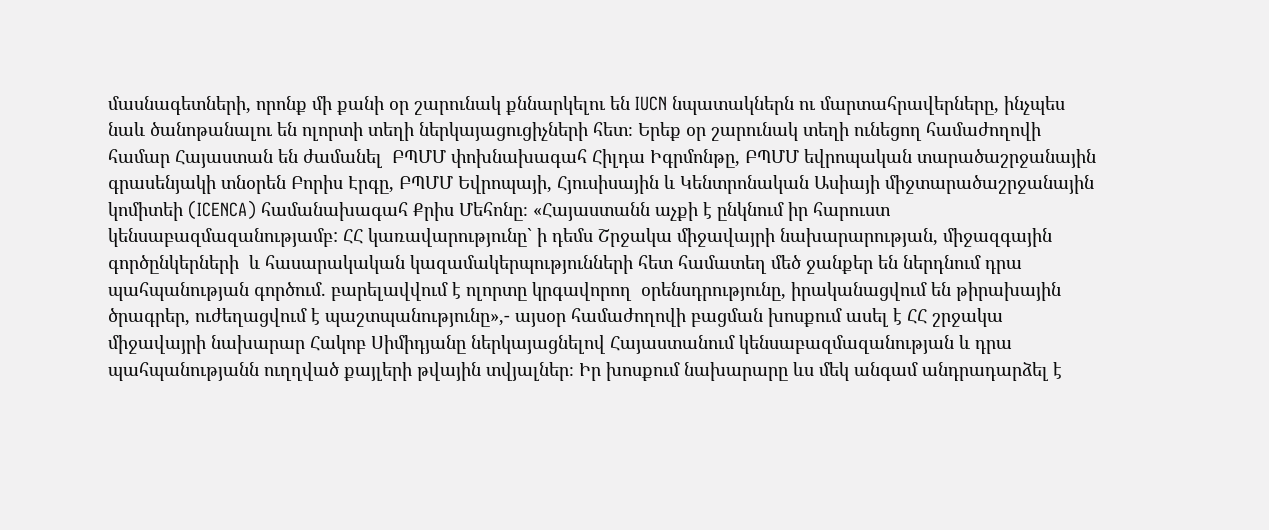մասնագետների, որոնք մի քանի օր շարունակ քննարկելու են IUCN նպատակներն ու մարտահրավերները, ինչպես նաև ծանոթանալու են ոլորտի տեղի ներկայացուցիչների հետ։ Երեք օր շարունակ տեղի ունեցող համաժողովի համար Հայաստան են ժամանել  ԲՊՄՄ փոխնախագահ Հիլդա Իգրմոնթը, ԲՊՄՄ եվրոպական տարածաշրջանային գրասենյակի տնօրեն Բորիս Էրգը, ԲՊՄՄ Եվրոպայի, Հյուսիսային և Կենտրոնական Ասիայի միջտարածաշրջանային կոմիտեի (ICENCA) համանախագահ Քրիս Մեհոնը։ «Հայաստանն աչքի է ընկնում իր հարուստ կենսաբազմազանությամբ: ՀՀ կառավարությունը` ի դեմս Շրջակա միջավայրի նախարարության, միջազգային գործընկերների  և հասարակական կազամակերպությունների հետ համատեղ մեծ ջանքեր են ներդնում դրա պահպանության գործում. բարելավվում է ոլորտը կրգավորող  օրենսդրությունը, իրականացվում են թիրախային ծրագրեր, ուժեղացվում է պաշտպանությունը»,- այսօր համաժողովի բացման խոսքում ասել է ՀՀ շրջակա միջավայրի նախարար Հակոբ Սիմիդյանը ներկայացնելով Հայաստանում կենսաբազմազանության և դրա պահպանությանն ուղղված քայլերի թվային տվյալներ։ Իր խոսքում նախարարը ևս մեկ անգամ անդրադարձել է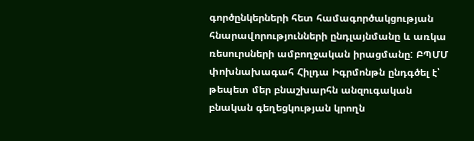գործընկերների հետ համագործակցության  հնարավորությունների ընդլայնմանը և առկա ռեսուրսների ամբողջական իրացմանը: ԲՊՄՄ փոխնախագահ Հիլդա Իգրմոնթն ընդգծել է՝ թեպետ մեր բնաշխարհն անզուգական բնական գեղեցկության կրողն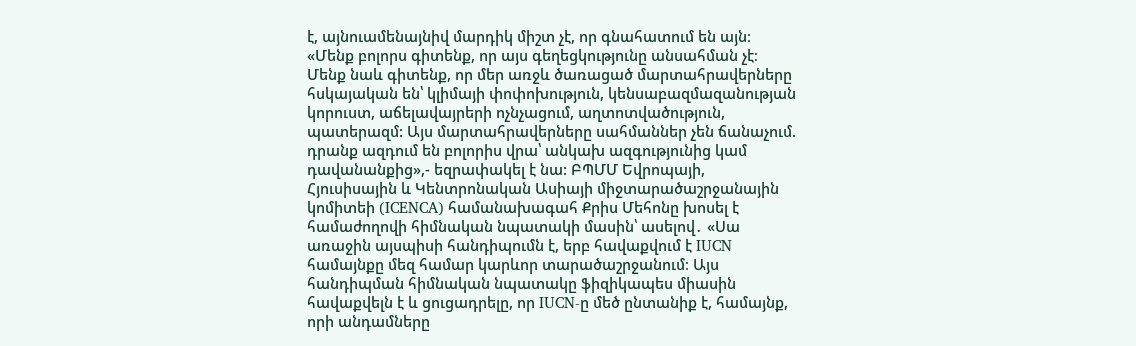է, այնուամենայնիվ մարդիկ միշտ չէ, որ գնահատում են այն։ «Մենք բոլորս գիտենք, որ այս գեղեցկությունը անսահման չէ։ Մենք նաև գիտենք, որ մեր առջև ծառացած մարտահրավերները հսկայական են՝ կլիմայի փոփոխություն, կենսաբազմազանության կորուստ, աճելավայրերի ոչնչացում, աղտոտվածություն, պատերազմ: Այս մարտահրավերները սահմաններ չեն ճանաչում. դրանք ազդում են բոլորիս վրա՝ անկախ ազգությունից կամ դավանանքից»,- եզրափակել է նա: ԲՊՄՄ Եվրոպայի, Հյուսիսային և Կենտրոնական Ասիայի միջտարածաշրջանային կոմիտեի (ICENCA) համանախագահ Քրիս Մեհոնը խոսել է համաժողովի հիմնական նպատակի մասին՝ ասելով․ «Սա առաջին այսպիսի հանդիպումն է, երբ հավաքվում է IUCN համայնքը մեզ համար կարևոր տարածաշրջանում։ Այս հանդիպման հիմնական նպատակը ֆիզիկապես միասին հավաքվելն է և ցուցադրելը, որ IUCN-ը մեծ ընտանիք է, համայնք, որի անդամները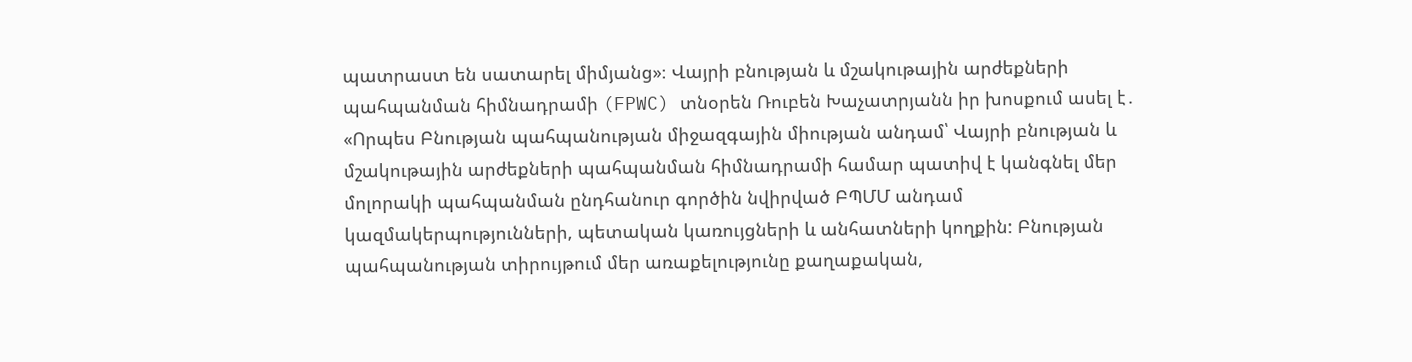պատրաստ են սատարել միմյանց»։ Վայրի բնության և մշակութային արժեքների պահպանման հիմնադրամի (FPWC) տնօրեն Ռուբեն Խաչատրյանն իր խոսքում ասել է․ «Որպես Բնության պահպանության միջազգային միության անդամ՝ Վայրի բնության և մշակութային արժեքների պահպանման հիմնադրամի համար պատիվ է կանգնել մեր մոլորակի պահպանման ընդհանուր գործին նվիրված ԲՊՄՄ անդամ կազմակերպությունների, պետական կառույցների և անհատների կողքին: Բնության պահպանության տիրույթում մեր առաքելությունը քաղաքական,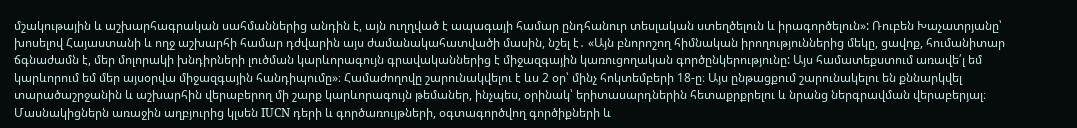մշակութային և աշխարհագրական սահմաններից անդին է, այն ուղղված է ապագայի համար ընդհանուր տեսլական ստեղծելուն և իրագործելուն»: Ռուբեն Խաչատրյանը՝ խոսելով Հայաստանի և ողջ աշխարհի համար դժվարին այս ժամանակահատվածի մասին, նշել է․ «Այն բնորոշող հիմնական իրողություններից մեկը, ցավոք, հումանիտար ճգնաժամն է, մեր մոլորակի խնդիրների լուծման կարևորագույն գրավականներից է միջազգային կառուցողական գործընկերությունը: Այս համատեքստում առավե՛լ եմ կարևորում եմ մեր այսօրվա միջազգային հանդիպումը»։ Համաժողովը շարունակվելու է ևս 2 օր՝ մինչ հոկտեմբերի 18-ը։ Այս ընթացքում շարունակելու են քննարկվել տարածաշրջանին և աշխարհին վերաբերող մի շարք կարևորագույն թեմաներ, ինչպես, օրինակ՝ երիտասարդներին հետաքրքրելու և նրանց ներգրավման վերաբերյալ։ Մասնակիցներն առաջին աղբյուրից կլսեն IUCN դերի և գործառույթների, օգտագործվող գործիքների և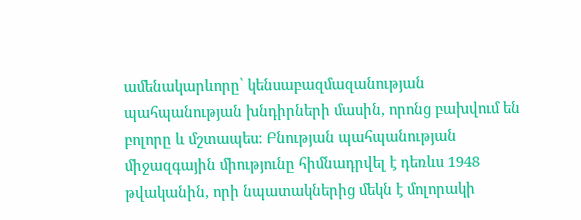ամենակարևորը՝ կենսաբազմազանության պահպանության խնդիրների մասին, որոնց բախվում են բոլորը և մշտապես։ Բնության պահպանության միջազգային միությունը հիմնադրվել է դեռևս 1948 թվականին, որի նպատակներից մեկն է մոլորակի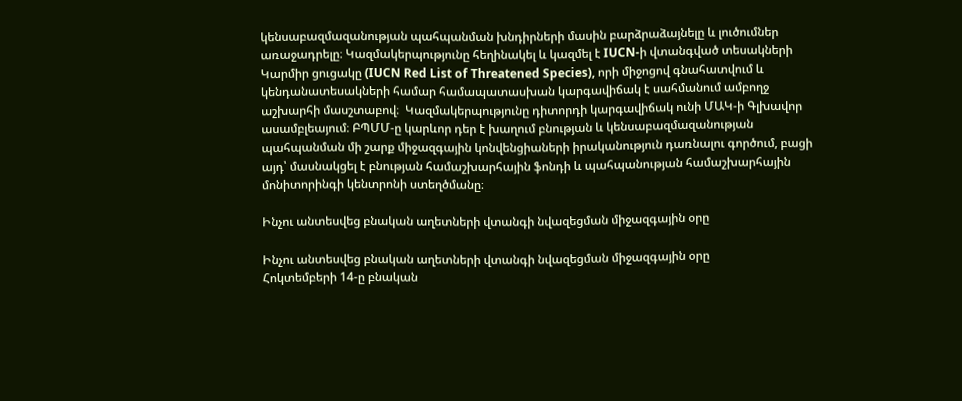կենսաբազմազանության պահպանման խնդիրների մասին բարձրաձայնելը և լուծումներ առաջադրելը։ Կազմակերպությունը հեղինակել և կազմել է IUCN-ի վտանգված տեսակների Կարմիր ցուցակը (IUCN Red List of Threatened Species), որի միջոցով գնահատվում և կենդանատեսակների համար համապատասխան կարգավիճակ է սահմանում ամբողջ աշխարհի մասշտաբով։  Կազմակերպությունը դիտորդի կարգավիճակ ունի ՄԱԿ-ի Գլխավոր ասամբլեայում։ ԲՊՄՄ-ը կարևոր դեր է խաղում բնության և կենսաբազմազանության պահպանման մի շարք միջազգային կոնվենցիաների իրականություն դառնալու գործում, բացի այդ՝ մասնակցել է բնության համաշխարհային ֆոնդի և պահպանության համաշխարհային մոնիտորինգի կենտրոնի ստեղծմանը։

Ինչու անտեսվեց բնական աղետների վտանգի նվազեցման միջազգային օրը

Ինչու անտեսվեց բնական աղետների վտանգի նվազեցման միջազգային օրը
Հոկտեմբերի 14-ը բնական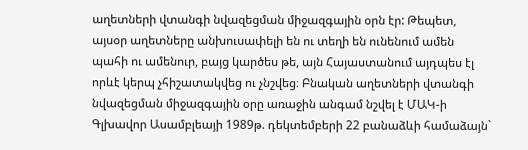աղետների վտանգի նվազեցման միջազգային օրն էր: Թեպետ,  այսօր աղետները անխուսափելի են ու տեղի են ունենում ամեն պահի ու ամենուր, բայց կարծես թե, այն Հայաստանում այդպես էլ որևէ կերպ չհիշատակվեց ու չնշվեց։ Բնական աղետների վտանգի նվազեցման միջազգային օրը առաջին անգամ նշվել է ՄԱԿ-ի Գլխավոր Ասամբլեայի 1989թ. դեկտեմբերի 22 բանաձևի համաձայն`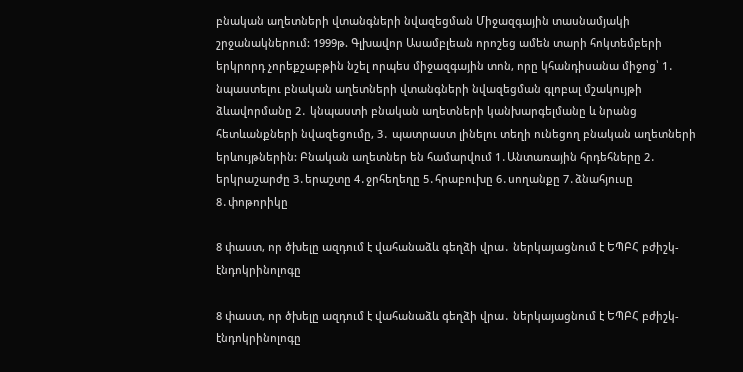բնական աղետների վտանգների նվազեցման Միջազգային տասնամյակի շրջանակներում: 1999թ. Գլխավոր Ասամբլեան որոշեց ամեն տարի հոկտեմբերի երկրորդ չորեքշաբթին նշել որպես միջազգային տոն, որը կհանդիսանա միջոց՝ 1․  նպաստելու բնական աղետների վտանգների նվազեցման գլոբալ մշակույթի ձևավորմանը 2․ կնպաստի բնական աղետների կանխարգելմանը և նրանց հետևանքների նվազեցումը, 3․ պատրաստ լինելու տեղի ունեցող բնական աղետների երևույթներին: Բնական աղետներ են համարվում 1․Անտառային հրդեհները 2․ երկրաշարժը 3․երաշտը 4․ջրհեղեղը 5․հրաբուխը 6․սողանքը 7․ձնահյուսը 8․փոթորիկը

8 փաստ, որ ծխելը ազդում է վահանաձև գեղձի վրա․ ներկայացնում է ԵՊԲՀ բժիշկ-էնդոկրինոլոգը

8 փաստ, որ ծխելը ազդում է վահանաձև գեղձի վրա․ ներկայացնում է ԵՊԲՀ բժիշկ-էնդոկրինոլոգը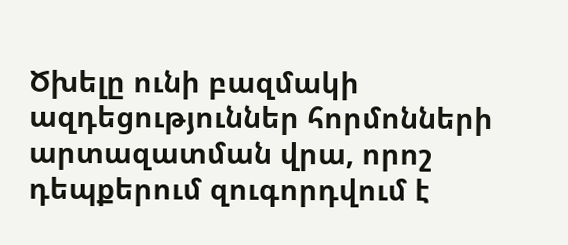Ծխելը ունի բազմակի ազդեցություններ հորմոնների արտազատման վրա, որոշ դեպքերում զուգորդվում է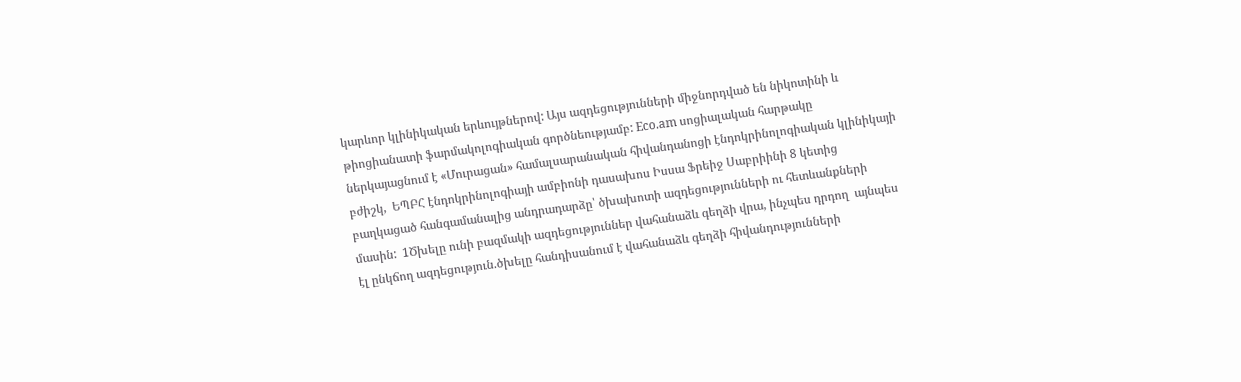կարևոր կլինիկական երևույթներով: Այս ազդեցությունների միջնորդված են նիկոտինի և թիոցիանատի ֆարմակոլոգիական գործնեությամբ: Eco.am սոցիալական հարթակը ներկայացնում է «Մուրացան» համալսարանական հիվանդանոցի էնդոկրինոլոգիական կլինիկայի բժիշկ,  ԵՊԲՀ էնդոկրինոլոգիայի ամբիոնի դասախոս Իսսա Ֆրեիջ Սաբրիինի 8 կետից բաղկացած հանգամանալից անդրադարձը՝ ծխախոտի ազդեցությունների ու հետևանքների մասին:  1Ծխելը ունի բազմակի ազդեցություններ վահանաձև գեղձի վրա, ինչպես դրդող  այնպես էլ ընկճող ազդեցություն.ծխելը հանդիսանում է վահանաձև գեղձի հիվանդությունների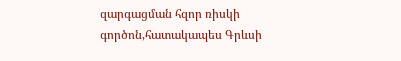զարգացման հզոր ռիսկի գործոն,հատակապես Գրևսի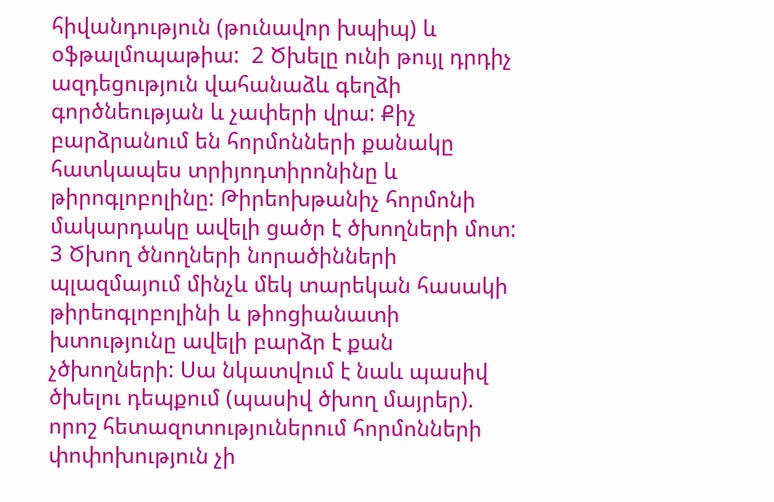հիվանդություն (թունավոր խպիպ) և օֆթալմոպաթիա:  2 Ծխելը ունի թույլ դրդիչ ազդեցություն վահանաձև գեղձի գործնեության և չափերի վրա: Քիչ բարձրանում են հորմոնների քանակը հատկապես տրիյոդտիրոնինը և թիրոգլոբոլինը: Թիրեոխթանիչ հորմոնի մակարդակը ավելի ցածր է ծխողների մոտ: 3 Ծխող ծնողների նորածինների պլազմայում մինչև մեկ տարեկան հասակի թիրեոգլոբոլինի և թիոցիանատի խտությունը ավելի բարձր է քան չծխողների: Սա նկատվում է նաև պասիվ ծխելու դեպքում (պասիվ ծխող մայրեր). որոշ հետազոտություներում հորմոնների փոփոխություն չի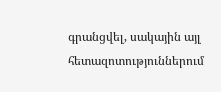գրանցվել, սակային այլ հետազոտություններում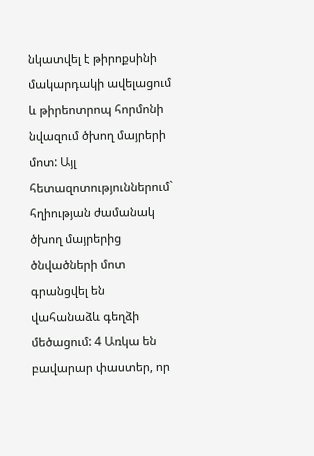նկատվել է թիրոքսինի մակարդակի ավելացում և թիրեոտրոպ հորմոնի նվազում ծխող մայրերի մոտ: Այլ հետազոտություններում` հղիության ժամանակ ծխող մայրերից ծնվածների մոտ գրանցվել են վահանաձև գեղձի մեծացում: 4 Առկա են բավարար փաստեր, որ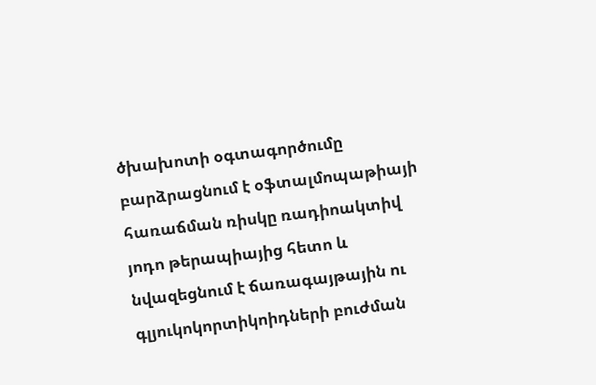ծխախոտի օգտագործումը բարձրացնում է օֆտալմոպաթիայի հառաճման ռիսկը ռադիոակտիվ յոդո թերապիայից հետո և նվազեցնում է ճառագայթային ու գլյուկոկորտիկոիդների բուժման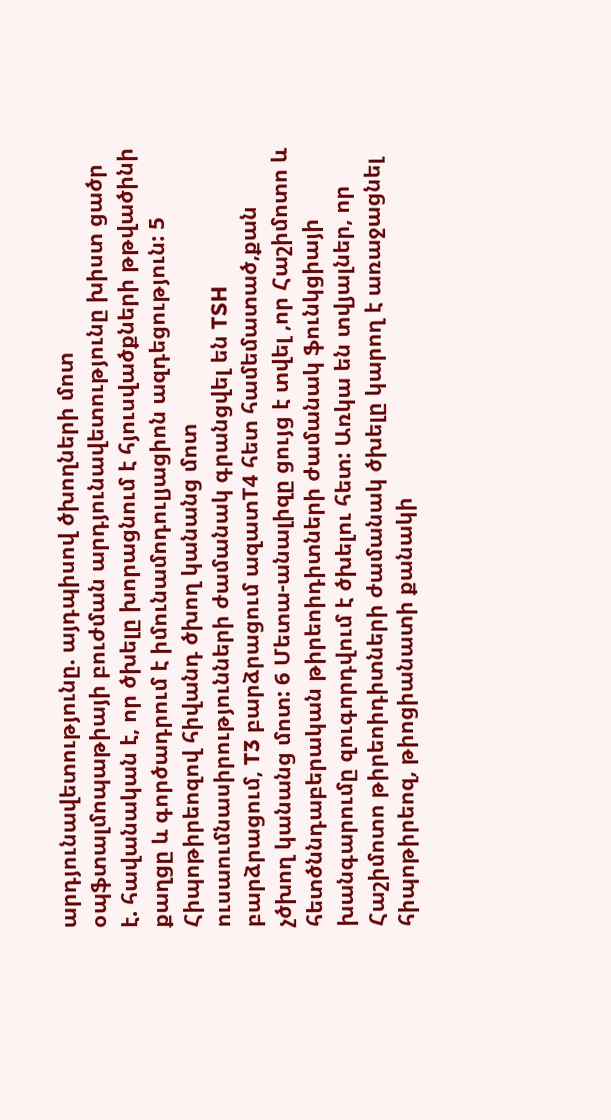արդյունավետությունը. այդպիսով ծխողների մոտ օպֆտալմոպաթիայի բուժման արդյունավետությունը խիստ ցածր է. հավանական է, որ ծխելը խորացնում է հյուսվածքների թթվածինի քաղցը և գործադրում է իմունամոդուլյացիոն ազդեցություն: 5 Հիպոթիրեոզով հիվանդ ծխող կանանց մոտ ուսաումնասիրությունների ժամանակ գրանցվել են TSH բարձրացում, T3 բարձրացում ազատT4 հետ համեմատած,քան չծխող կանանց մոտ: 6 Մետա-անալիզը ցույց է տվել ,որ Հաշիմոտո և հետծննդաբերական թիրեոիդիտների ժամանակ ֆունկցիայի խանգարումը զուգորդվում է ծխելու հետ: Առկա են տվյալներ, որ Հաշիմոտո թիրեոիդիտների ժամանակ ծխելը կարող է առաջացնել հիպոթիրեոզ, թիոցիանատի քանակի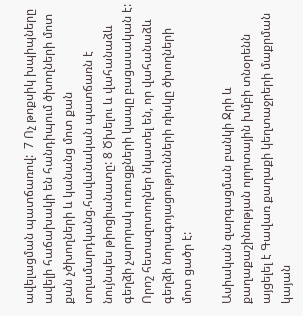ավելացման պատճառով:  7 Ոչ թոքսիկ խպիպները ավելի հաճախակի են հանդիպում ծխողների մոտ քան չծխողների և կանանց մոտ քան տղամարդկանց.հավանական պատճառն է նույնպես թիոցիանատը: 8 Ծխելու և վահանաձև գեղձի չարորակ ուռուցքների կապը բացասական է: Որոշ հետազոտողներ նկատել են, որ վահանաձև գեղձի նորագոյացությունների ռիսկը ծխողների մոտ ցածր է:

Ասիական զարգացման բանկի Ջրի և քաղաքաշինության ոլորտային խմբի տնօրենն այցելել է Գավառ քաղաքի կեղտաջրերի մաքրման կայան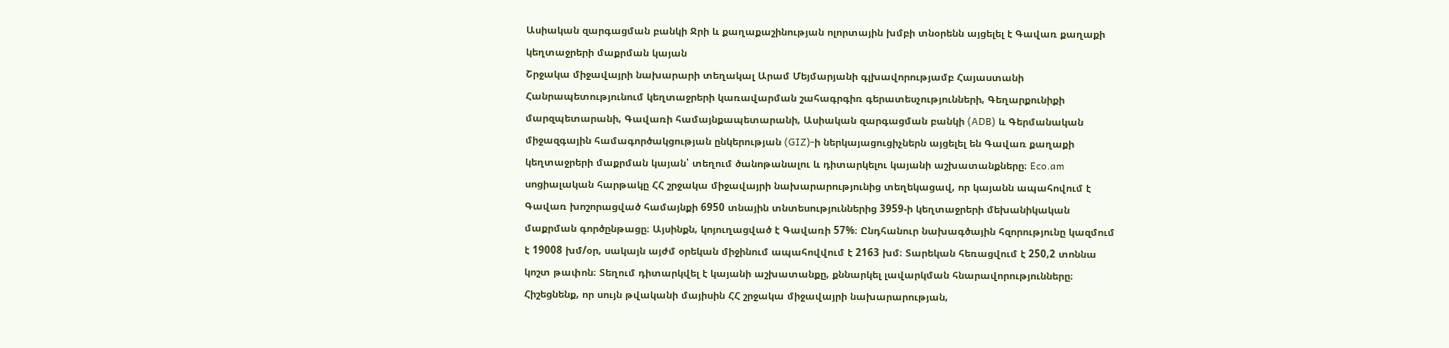Ասիական զարգացման բանկի Ջրի և քաղաքաշինության ոլորտային խմբի տնօրենն այցելել է Գավառ քաղաքի կեղտաջրերի մաքրման կայան
Շրջակա միջավայրի նախարարի տեղակալ Արամ Մեյմարյանի գլխավորությամբ Հայաստանի Հանրապետությունում կեղտաջրերի կառավարման շահագրգիռ գերատեսչությունների, Գեղարքունիքի մարզպետարանի, Գավառի համայնքապետարանի, Ասիական զարգացման բանկի (ADB) և Գերմանական միջազգային համագործակցության ընկերության (GIZ)-ի ներկայացուցիչներն այցելել են Գավառ քաղաքի կեղտաջրերի մաքրման կայան՝ տեղում ծանոթանալու և դիտարկելու կայանի աշխատանքները։ Eco.am սոցիալական հարթակը ՀՀ շրջակա միջավայրի նախարարությունից տեղեկացավ, որ կայանն ապահովում է Գավառ խոշորացված համայնքի 6950 տնային տնտեսություններից 3959-ի կեղտաջրերի մեխանիկական մաքրման գործընթացը։ Այսինքն, կոյուղացված է Գավառի 57%։ Ընդհանուր նախագծային հզորությունը կազմում է 19008 խմ/օր, սակայն այժմ օրեկան միջինում ապահովվում է 2163 խմ։ Տարեկան հեռացվում է 250,2 տոննա կոշտ թափոն։ Տեղում դիտարկվել է կայանի աշխատանքը, քննարկել լավարկման հնարավորությունները։ Հիշեցնենք, որ սույն թվականի մայիսին ՀՀ շրջակա միջավայրի նախարարության,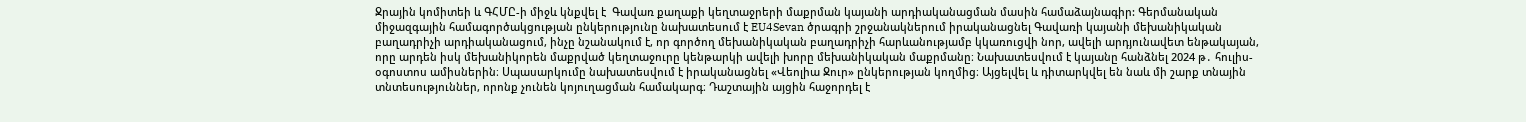Ջրային կոմիտեի և ԳՀՄԸ-ի միջև կնքվել է  Գավառ քաղաքի կեղտաջրերի մաքրման կայանի արդիականացման մասին համաձայնագիր: Գերմանական միջազգային համագործակցության ընկերությունը նախատեսում է EU4Sevan ծրագրի շրջանակներում իրականացնել Գավառի կայանի մեխանիկական բաղադրիչի արդիականացում, ինչը նշանակում է, որ գործող մեխանիկական բաղադրիչի հարևանությամբ կկառուցվի նոր, ավելի արդյունավետ ենթակայան, որը արդեն իսկ մեխանիկորեն մաքրված կեղտաջուրը կենթարկի ավելի խորը մեխանիկական մաքրմանը։ Նախատեսվում է կայանը հանձնել 2024 թ․ հուլիս-օգոստոս ամիսներին։ Սպասարկումը նախատեսվում է իրականացնել «Վեոլիա Ջուր» ընկերության կողմից։ Այցելվել և դիտարկվել են նաև մի շարք տնային տնտեսություններ, որոնք չունեն կոյուղացման համակարգ։ Դաշտային այցին հաջորդել է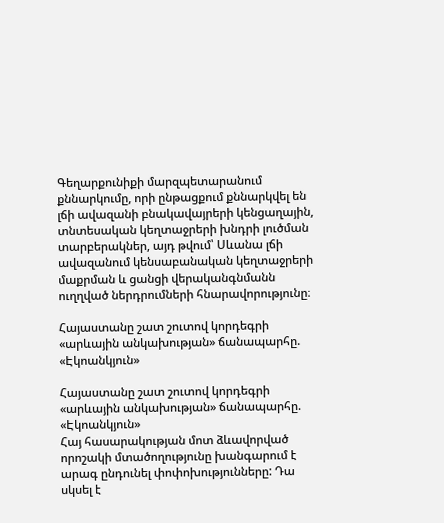Գեղարքունիքի մարզպետարանում քննարկումը, որի ընթացքում քննարկվել են լճի ավազանի բնակավայրերի կենցաղային, տնտեսական կեղտաջրերի խնդրի լուծման տարբերակներ, այդ թվում՝ Սևանա լճի ավազանում կենսաբանական կեղտաջրերի մաքրման և ցանցի վերականգնմանն ուղղված ներդրումների հնարավորությունը։

Հայաստանը շատ շուտով կորդեգրի «արևային անկախության» ճանապարհը. «Էկոանկյուն»

Հայաստանը շատ շուտով կորդեգրի «արևային անկախության» ճանապարհը. «Էկոանկյուն»
Հայ հասարակության մոտ ձևավորված որոշակի մտածողությունը խանգարում է արագ ընդունել փոփոխությունները: Դա սկսել է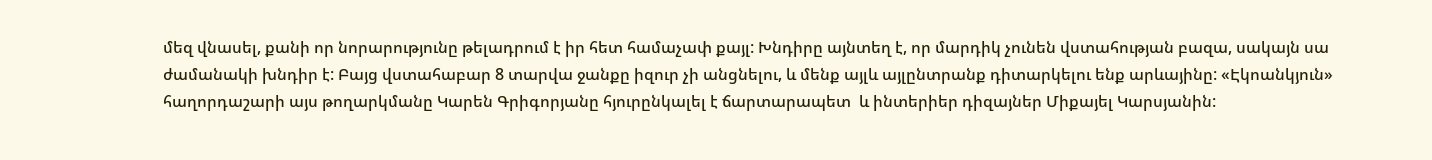մեզ վնասել, քանի որ նորարությունը թելադրում է իր հետ համաչափ քայլ: Խնդիրը այնտեղ է, որ մարդիկ չունեն վստահության բազա, սակայն սա ժամանակի խնդիր է: Բայց վստահաբար 8 տարվա ջանքը իզուր չի անցնելու, և մենք այլև այլընտրանք դիտարկելու ենք արևայինը: «Էկոանկյուն» հաղորդաշարի այս թողարկմանը Կարեն Գրիգորյանը հյուրընկալել է ճարտարապետ  և ինտերիեր դիզայներ Միքայել Կարսյանին: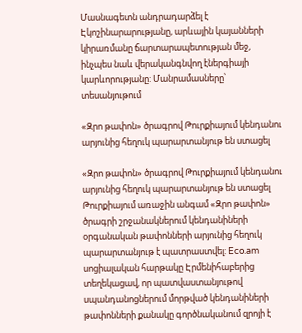Մասնագետն անդրադարձել է Էկոշինարարությանը, արևային կայանների կիրառմանը ճարտարապետության մեջ, ինչպես նաև վերականգնվող էներգիայի կարևորությանը: Մանրամասները՝ տեսանյութում

«Զրո թափոն» ծրագրով Թուրքիայում կենդանու արյունից հեղուկ պարարտանյութ են ստացել

«Զրո թափոն» ծրագրով Թուրքիայում կենդանու արյունից հեղուկ պարարտանյութ են ստացել
Թուրքիայում առաջին անգամ «Զրո թափոն» ծրագրի շրջանակներում կենդանիների օրգանական թափոնների արյունից հեղուկ պարարտանյութ է պատրաստվել: Eco.am սոցիալական հարթակը Էրմենիհաբերից տեղեկացավ, որ պատվաստանյութով սպանդանոցներում մորթված կենդանիների թափոնների քանակը գործնականում զրոյի է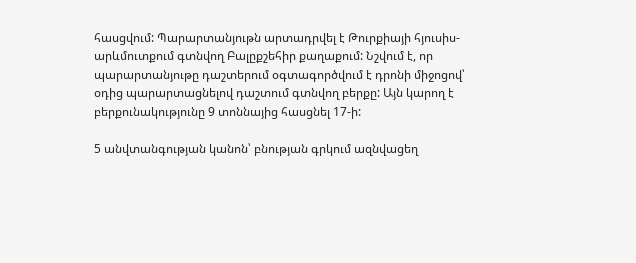հասցվում: Պարարտանյութն արտադրվել է Թուրքիայի հյուսիս-արևմուտքում գտնվող Բալըքշեհիր քաղաքում: Նշվում է, որ պարարտանյութը դաշտերում օգտագործվում է դրոնի միջոցով՝ օդից պարարտացնելով դաշտում գտնվող բերքը: Այն կարող է բերքունակությունը 9 տոննայից հասցնել 17-ի:

5 անվտանգության կանոն՝ բնության գրկում ազնվացեղ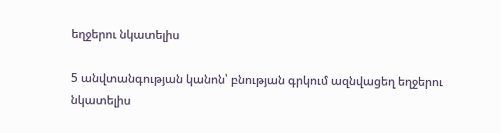եղջերու նկատելիս

5 անվտանգության կանոն՝ բնության գրկում ազնվացեղ եղջերու նկատելիս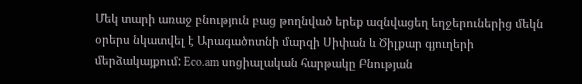Մեկ տարի առաջ բնություն բաց թողնված երեք ազնվացեղ եղջերուներից մեկն օրերս նկատվել է Արագածոտնի մարզի Սիփան և Ծիլքար գյուղերի մերձակայքում: Eco.am սոցիալական հարթակը Բնության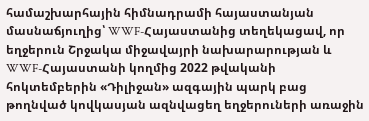համաշխարհային հիմնադրամի հայաստանյան մասնաճյուղից՝ WWF-Հայաստանից տեղեկացավ, որ եղջերուն Շրջակա միջավայրի նախարարության և WWF-Հայաստանի կողմից 2022 թվականի հոկտեմբերին «Դիլիջան» ազգային պարկ բաց թողնված կովկասյան ազնվացեղ եղջերուների առաջին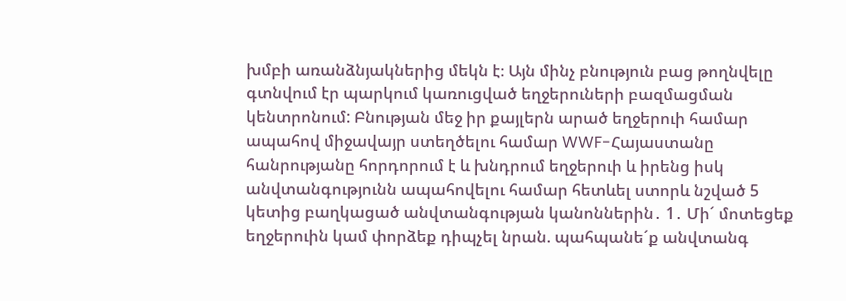խմբի առանձնյակներից մեկն է։ Այն մինչ բնություն բաց թողնվելը գտնվում էր պարկում կառուցված եղջերուների բազմացման կենտրոնում: Բնության մեջ իր քայլերն արած եղջերուի համար ապահով միջավայր ստեղծելու համար WWF-Հայաստանը հանրությանը հորդորում է և խնդրում եղջերուի և իրենց իսկ անվտանգությունն ապահովելու համար հետևել ստորև նշված 5 կետից բաղկացած անվտանգության կանոններին․ 1․ Մի´ մոտեցեք եղջերուին կամ փորձեք դիպչել նրան. պահպանե´ք անվտանգ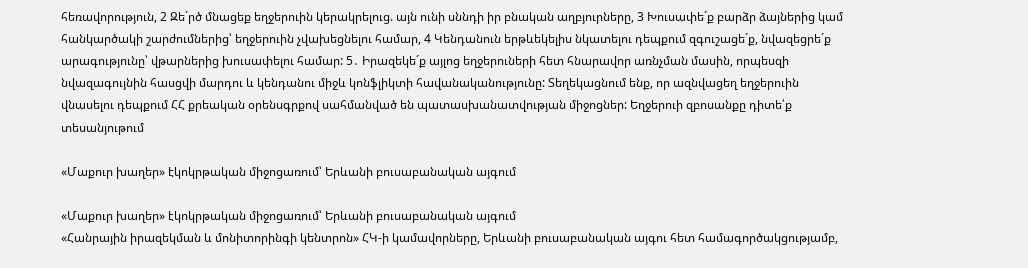հեռավորություն, 2 Զե´րծ մնացեք եղջերուին կերակրելուց. այն ունի սննդի իր բնական աղբյուրները, 3 Խուսափե´ք բարձր ձայներից կամ հանկարծակի շարժումներից՝ եղջերուին չվախեցնելու համար, 4 Կենդանուն երթևեկելիս նկատելու դեպքում զգուշացե´ք, նվազեցրե´ք արագությունը՝ վթարներից խուսափելու համար: 5․ Իրազեկե´ք այլոց եղջերուների հետ հնարավոր առնչման մասին, որպեսզի նվազագույնին հասցվի մարդու և կենդանու միջև կոնֆլիկտի հավանականությունը: Տեղեկացնում ենք, որ ազնվացեղ եղջերուին վնասելու դեպքում ՀՀ քրեական օրենսգրքով սահմանված են պատասխանատվության միջոցներ: Եղջերուի զբոսանքը դիտե՛ք տեսանյութում

«Մաքուր խաղեր» էկոկրթական միջոցառում՝ Երևանի բուսաբանական այգում

«Մաքուր խաղեր» էկոկրթական միջոցառում՝ Երևանի բուսաբանական այգում
«Հանրային իրազեկման և մոնիտորինգի կենտրոն» ՀԿ-ի կամավորները, Երևանի բուսաբանական այգու հետ համագործակցությամբ,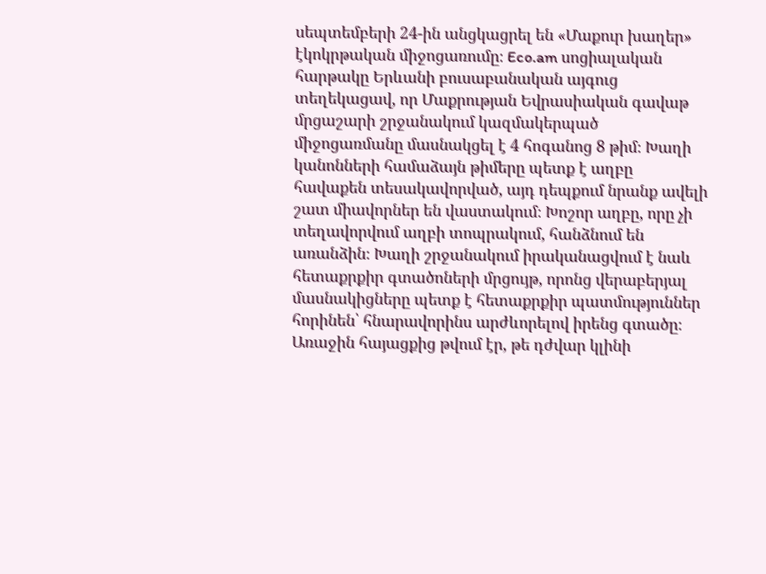սեպտեմբերի 24-ին անցկացրել են «Մաքուր խաղեր» էկոկրթական միջոցառումը։ Eco.am սոցիալական հարթակը Երևանի բուսաբանական այգուց տեղեկացավ, որ Մաքրության Եվրասիական գավաթ մրցաշարի շրջանակում կազմակերպած միջոցառմանը մասնակցել է 4 հոգանոց 8 թիմ։ Խաղի կանոնների համաձայն թիմերը պետք է աղբը հավաքեն տեսակավորված, այդ դեպքում նրանք ավելի շատ միավորներ են վաստակում։ Խոշոր աղբը, որը չի տեղավորվում աղբի տոպրակում, հանձնում են առանձին։ Խաղի շրջանակում իրականացվում է նաև հետաքրքիր գտածոների մրցույթ, որոնց վերաբերյալ մասնակիցները պետք է հետաքրքիր պատմություններ հորինեն՝ հնարավորինս արժևորելով իրենց գտածը։ Առաջին հայացքից թվում էր, թե դժվար կլինի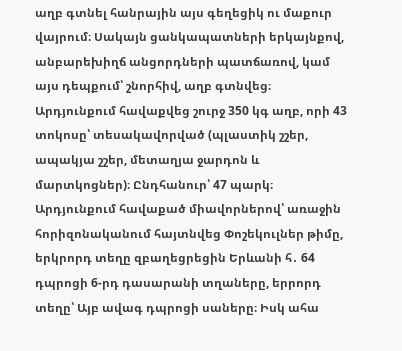աղբ գտնել հանրային այս գեղեցիկ ու մաքուր վայրում։ Սակայն ցանկապատների երկայնքով, անբարեխիղճ անցորդների պատճառով, կամ այս դեպքում՝ շնորհիվ, աղբ գտնվեց։ Արդյունքում հավաքվեց շուրջ 350 կգ աղբ, որի 43 տոկոսը՝ տեսակավորված (պլաստիկ շշեր, ապակյա շշեր, մետաղյա ջարդոն և մարտկոցներ)։ Ընդհանուր՝ 47 պարկ։ Արդյունքում հավաքած միավորներով՝ առաջին հորիզոնականում հայտնվեց Փոշեկուլներ թիմը, երկրորդ տեղը զբաղեցրեցին Երևանի հ․ 64 դպրոցի 6-րդ դասարանի տղաները, երրորդ տեղը՝ Այբ ավագ դպրոցի սաները։ Իսկ ահա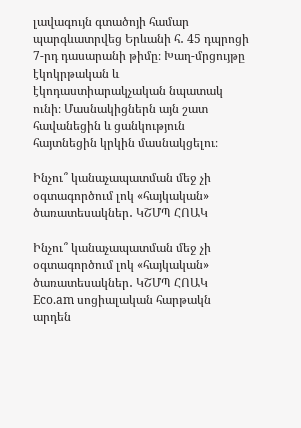լավագույն գտածոյի համար պարգևատրվեց Երևանի հ․ 45 դպրոցի 7-րդ դասարանի թիմը։ Խաղ-մրցույթը էկոկրթական և էկոդաստիարակչական նպատակ ունի։ Մասնակիցներն այն շատ հավանեցին և ցանկություն հայտնեցին կրկին մասնակցելու։

Ինչու՞ կանաչապատման մեջ չի օգտագործում լոկ «հայկական» ծառատեսակներ․ ԿՇՄՊ ՀՈԱԿ

Ինչու՞ կանաչապատման մեջ չի օգտագործում լոկ «հայկական» ծառատեսակներ․ ԿՇՄՊ ՀՈԱԿ
Eco.am սոցիալական հարթակն արդեն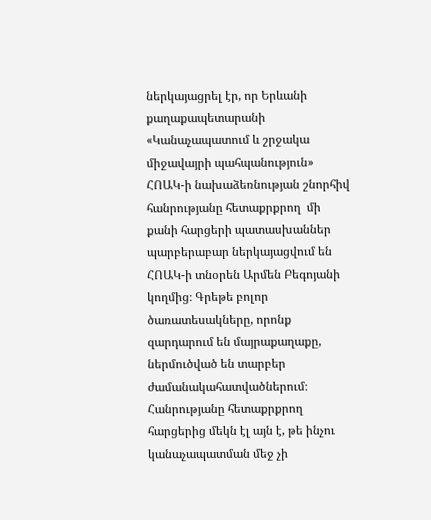ներկայացրել էր, որ Երևանի քաղաքապետարանի «Կանաչապատում և շրջակա միջավայրի պահպանություն» ՀՈԱԿ-ի նախաձեռնության շնորհիվ հանրությանը հետաքրքրող  մի քանի հարցերի պատասխաններ պարբերաբար ներկայացվում են  ՀՈԱԿ-ի տնօրեն Արմեն Բեգոյանի կողմից։ Գրեթե բոլոր ծառատեսակները, որոնք զարդարում են մայրաքաղաքը, ներմուծված են տարբեր ժամանակահատվածներում։ Հանրությանը հետաքրքրող հարցերից մեկն էլ այն է, թե ինչու կանաչապատման մեջ չի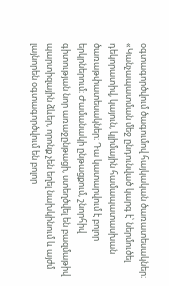օգտագործվում ծագումով հայկական ծառատեսակներ։ «Կանչապատման մեջ ընդունված կարգ է՝ ներմուծել դեկորատիվ, կայուն, կլիմային համապատասխան ծառաթփատեսակներ։ Դա կատարվում է բոլոր երկրներում։ Ժամանակի ընթացքում, շնորհիվ գիտության նոր առաջընթացի, ստեղծվել են բազմաթիվ պարտիզային ձևեր, որոնք չեն եղել նախկինում և այժմ լայնորեն օգտագործվում են բոլոր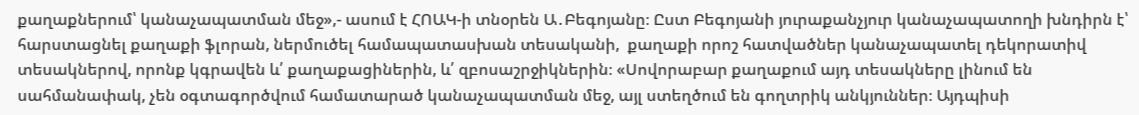քաղաքներում՝ կանաչապատման մեջ»,- ասում է ՀՈԱԿ-ի տնօրեն Ա․Բեգոյանը։ Ըստ Բեգոյանի յուրաքանչյուր կանաչապատողի խնդիրն է՝ հարստացնել քաղաքի ֆլորան, ներմուծել համապատասխան տեսականի,  քաղաքի որոշ հատվածներ կանաչապատել դեկորատիվ տեսակներով, որոնք կգրավեն և՛ քաղաքացիներին, և՛ զբոսաշրջիկներին։ «Սովորաբար քաղաքում այդ տեսակները լինում են սահմանափակ, չեն օգտագործվում համատարած կանաչապատման մեջ, այլ ստեղծում են գողտրիկ անկյուններ։ Այդպիսի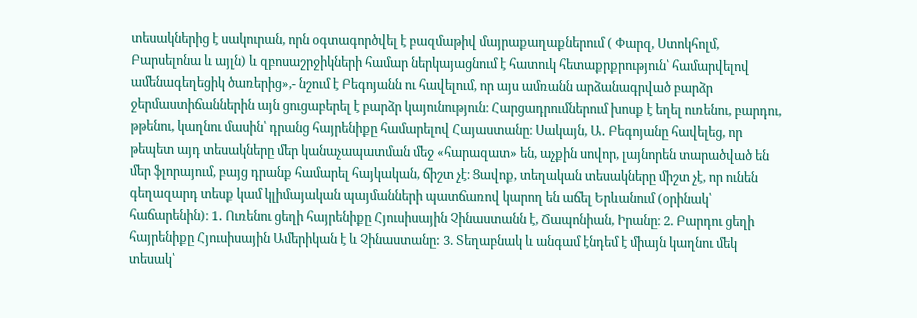տեսակներից է սակուրան, որն օգտագործվել է բազմաթիվ մայրաքաղաքներում ( Փարզ, Ստոկհոլմ, Բարսելոնա և այլն) և զբոսաշրջիկների համար ներկայացնում է հատուկ հետաքրքրություն՝ համարվելով ամենագեղեցիկ ծառերից»,- նշում է Բեգոյանն ու հավելում, որ այս ամռանն արձանագրված բարձր ջերմաստիճաններին այն ցուցաբերել է բարձր կայունություն։ Հարցադրումներում խոսք է եղել ուռենու, բարդու, թթենու, կաղնու մասին՝ դրանց հայրենիքը համարելով Հայաստանը։ Սակայն, Ա․ Բեգոյանը հավելեց, որ թեպետ այդ տեսակները մեր կանաչապատման մեջ «հարազատ» են, աչքին սովոր, լայնորեն տարածված են մեր ֆլորայում, բայց դրանք համարել հայկական, ճիշտ չէ։ Ցավոք, տեղական տեսակները միշտ չէ, որ ունեն գեղազարդ տեսք կամ կլիմայական պայմանների պատճառով կարող են աճել Երևանում (օրինակ՝ հաճարենին)։ 1․ Ուռենու ցեղի հայրենիքը Հյուսիսային Չինաստանն է, Ճապոնիան, Իրանը։ 2. Բարդու ցեղի հայրենիքը Հյուսիսային Ամերիկան է և Չինաստանը: 3. Տեղաբնակ և անգամ էնդեմ է միայն կաղնու մեկ տեսակ՝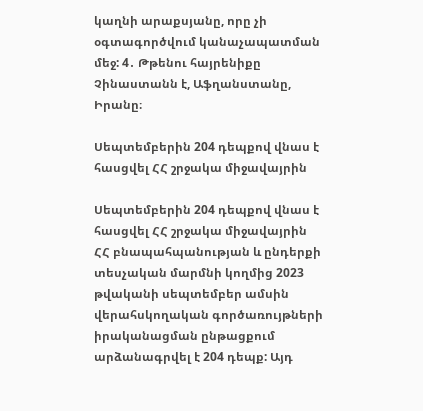կաղնի արաքսյանը, որը չի օգտագործվում կանաչապատման մեջ: 4․ Թթենու հայրենիքը Չինաստանն է, Աֆղանստանը, Իրանը։

Սեպտեմբերին 204 դեպքով վնաս է հասցվել ՀՀ շրջակա միջավայրին

Սեպտեմբերին 204 դեպքով վնաս է հասցվել ՀՀ շրջակա միջավայրին
ՀՀ բնապահպանության և ընդերքի տեսչական մարմնի կողմից 2023 թվականի սեպտեմբեր ամսին վերահսկողական գործառույթների իրականացման ընթացքում արձանագրվել է 204 դեպք: Այդ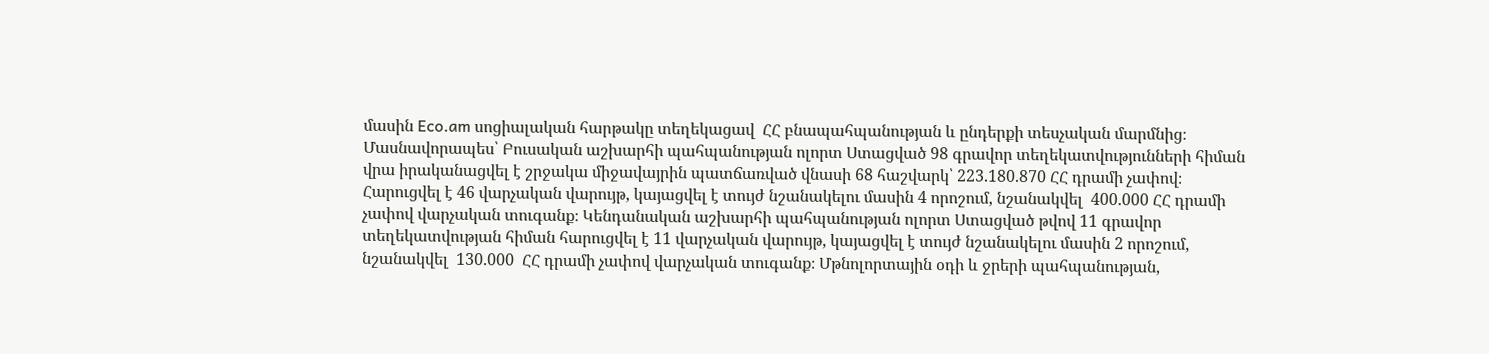մասին Eco.am սոցիալական հարթակը տեղեկացավ  ՀՀ բնապահպանության և ընդերքի տեսչական մարմնից։ Մասնավորապես՝ Բուսական աշխարհի պահպանության ոլորտ Ստացված 98 գրավոր տեղեկատվությունների հիման վրա իրականացվել է շրջակա միջավայրին պատճառված վնասի 68 հաշվարկ՝ 223.180.870 ՀՀ դրամի չափով։ Հարուցվել է 46 վարչական վարույթ, կայացվել է տույժ նշանակելու մասին 4 որոշում, նշանակվել  400.000 ՀՀ դրամի չափով վարչական տուգանք։ Կենդանական աշխարհի պահպանության ոլորտ Ստացված թվով 11 գրավոր տեղեկատվության հիման հարուցվել է 11 վարչական վարույթ, կայացվել է տույժ նշանակելու մասին 2 որոշում, նշանակվել  130.000  ՀՀ դրամի չափով վարչական տուգանք։ Մթնոլորտային օդի և ջրերի պահպանության,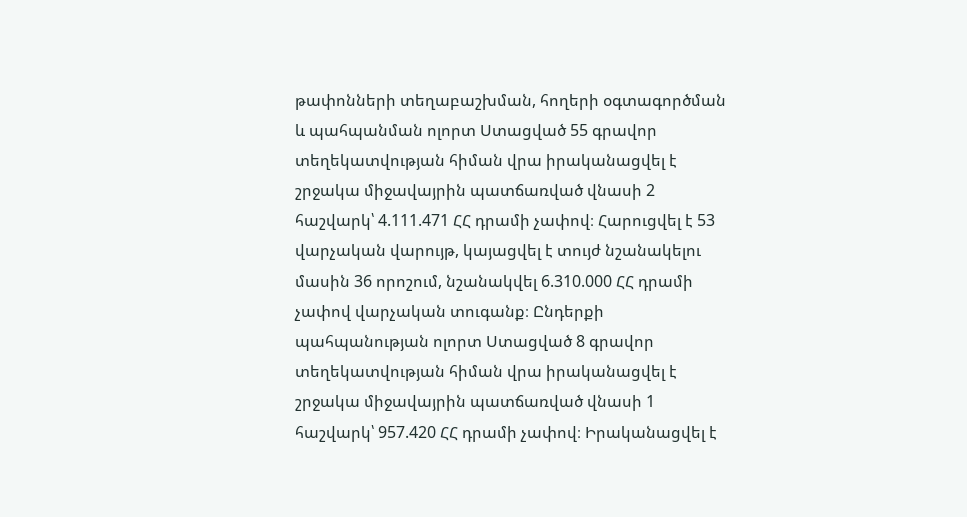թափոնների տեղաբաշխման, հողերի օգտագործման և պահպանման ոլորտ Ստացված 55 գրավոր տեղեկատվության հիման վրա իրականացվել է  շրջակա միջավայրին պատճառված վնասի 2 հաշվարկ՝ 4.111.471 ՀՀ դրամի չափով։ Հարուցվել է 53 վարչական վարույթ, կայացվել է տույժ նշանակելու մասին 36 որոշում, նշանակվել 6.310.000 ՀՀ դրամի չափով վարչական տուգանք։ Ընդերքի պահպանության ոլորտ Ստացված 8 գրավոր տեղեկատվության հիման վրա իրականացվել է  շրջակա միջավայրին պատճառված վնասի 1 հաշվարկ՝ 957.420 ՀՀ դրամի չափով։ Իրականացվել է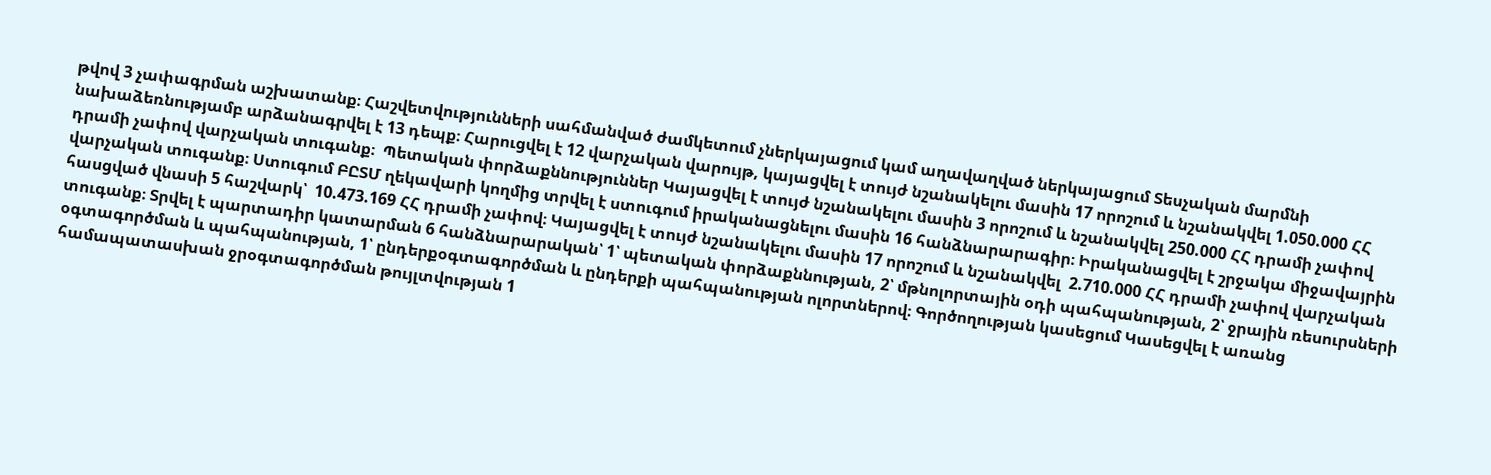թվով 3 չափագրման աշխատանք։ Հաշվետվությունների սահմանված ժամկետում չներկայացում կամ աղավաղված ներկայացում Տեսչական մարմնի նախաձեռնությամբ արձանագրվել է 13 դեպք։ Հարուցվել է 12 վարչական վարույթ, կայացվել է տույժ նշանակելու մասին 17 որոշում և նշանակվել 1.050.000 ՀՀ դրամի չափով վարչական տուգանք։  Պետական փորձաքննություններ Կայացվել է տույժ նշանակելու մասին 3 որոշում և նշանակվել 250.000 ՀՀ դրամի չափով վարչական տուգանք։ Ստուգում ԲԸՏՄ ղեկավարի կողմից տրվել է ստուգում իրականացնելու մասին 16 հանձնարարագիր։ Իրականացվել է շրջակա միջավայրին հասցված վնասի 5 հաշվարկ՝  10.473.169 ՀՀ դրամի չափով։ Կայացվել է տույժ նշանակելու մասին 17 որոշում և նշանակվել  2.710.000 ՀՀ դրամի չափով վարչական տուգանք։ Տրվել է պարտադիր կատարման 6 հանձնարարական՝ 1՝ պետական փորձաքննության, 2՝ մթնոլորտային օդի պահպանության, 2՝ ջրային ռեսուրսների օգտագործման և պահպանության, 1՝ ընդերքօգտագործման և ընդերքի պահպանության ոլորտներով։ Գործողության կասեցում Կասեցվել է առանց համապատասխան ջրօգտագործման թույլտվության 1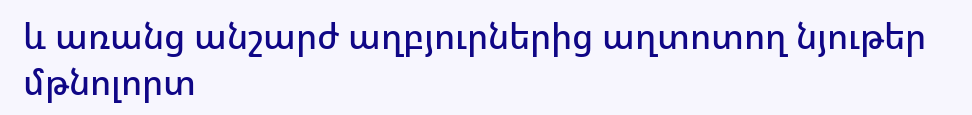և առանց անշարժ աղբյուրներից աղտոտող նյութեր մթնոլորտ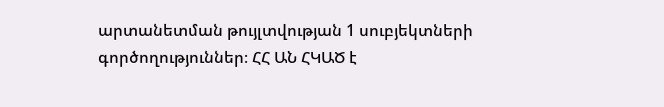արտանետման թույլտվության 1 սուբյեկտների գործողություններ։ ՀՀ ԱՆ ՀԿԱԾ է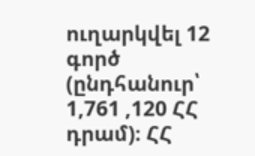ուղարկվել 12 գործ (ընդհանուր՝ 1,761 ,120 ՀՀ դրամ)։ ՀՀ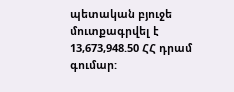պետական բյուջե մուտքագրվել է 13,673,948.50 ՀՀ դրամ գումար: